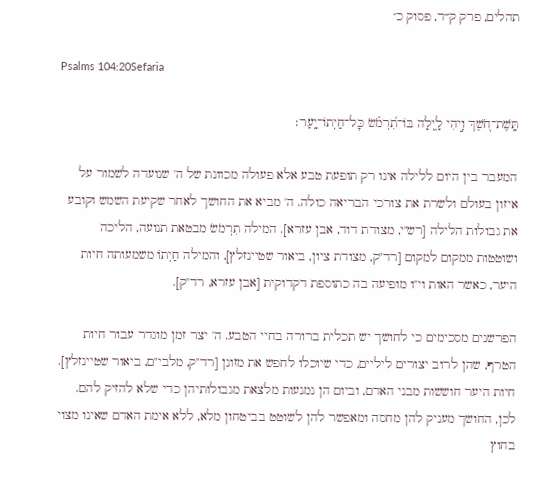תהלים, פרק ק״ד, פסוק כ׳

Psalms 104:20Sefaria

תָּֽשֶׁת־חֹ֭שֶׁךְ וִ֣יהִי לָ֑יְלָה בּוֹ־תִ֝רְמֹ֗שׂ כׇּל־חַיְתוֹ־יָֽעַר׃

המעבר בין היום ללילה אינו רק תופעת טבע אלא פעולה מכוונת של ה' שנועדה לשמור על איזון בעולם ולשרת את צורכי הבריאה כולה. ה' מביא את החושך לאחר שקיעת השמש וקובע את גבולות הלילה [רש"י, מצודת דוד, אבן עזרא]. המילה תִרְמֹשׂ מבטאת תנועה, הליכה ושוטטות ממקום למקום [רד"ק, מצודת ציון, ביאור שטיינזלץ], והמילה חַיְתוֹ משמעותה חיות היער, כאשר האות וי"ו מופיעה בה כתוספת דקדוקית [אבן עזרא, רד"ק].

הפרשנים מסכימים כי לחושך יש תכלית ברורה בחיי הטבע. ה' יצר זמן מוגדר עבור חיות הטרף, שהן לרוב יצורים ליליים, כדי שיוכלו לחפש את מזונן [רד"ק, מלבי"ם, ביאור שטיינזלץ]. חיות היער חוששות מבני האדם, וביום הן נמנעות מלצאת מגבולותיהן כדי שלא להזיק להם. לכן, החושך מעניק להן מחסה ומאפשר להן לשוטט בביטחון מלא, ללא אימת האדם שאינו מצוי בחוץ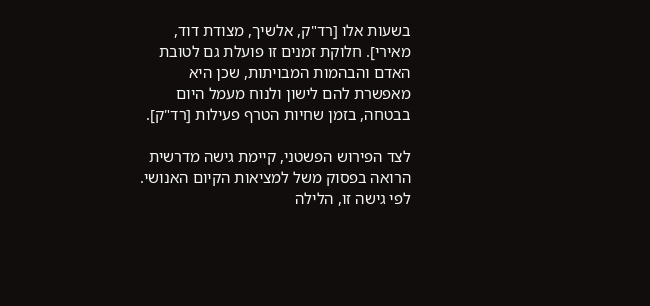בשעות אלו [רד"ק, אלשיך, מצודת דוד, מאירי]. חלוקת זמנים זו פועלת גם לטובת האדם והבהמות המבויתות, שכן היא מאפשרת להם לישון ולנוח מעמל היום בבטחה, בזמן שחיות הטרף פעילות [רד"ק].

לצד הפירוש הפשטני, קיימת גישה מדרשית הרואה בפסוק משל למציאות הקיום האנושי. לפי גישה זו, הלילה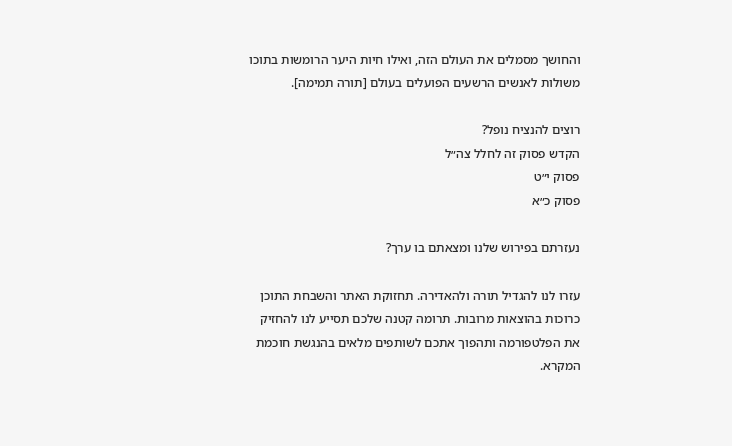והחושך מסמלים את העולם הזה, ואילו חיות היער הרומשות בתוכו משולות לאנשים הרשעים הפועלים בעולם [תורה תמימה].

רוצים להנציח נופל?
הקדש פסוק זה לחלל צה״ל
פסוק י״ט
פסוק כ״א

נעזרתם בפירוש שלנו ומצאתם בו ערך?

עזרו לנו להגדיל תורה ולהאדירה. תחזוקת האתר והשבחת התוכן כרוכות בהוצאות מרובות. תרומה קטנה שלכם תסייע לנו להחזיק את הפלטפורמה ותהפוך אתכם לשותפים מלאים בהנגשת חוכמת המקרא.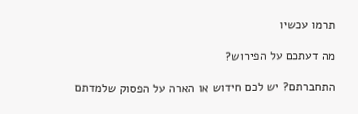תרמו עכשיו

מה דעתכם על הפירוש?

התחברתם? יש לכם חידוש או הארה על הפסוק שלמדתם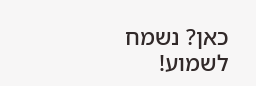כאן? נשמח לשמוע!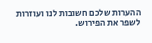ההערות שלכם חשובות לנו ועוזרות לשפר את הפירוש.